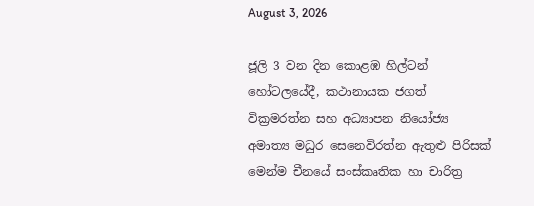August 3, 2026

ජූලි 3 වන දින කොළඹ හිල්ටන් හෝටලයේදී, කථානායක ජගත් වික්‍රමරත්න සහ අධ්‍යාපන නියෝජ්‍ය අමාත්‍ය මධුර සෙනෙවිරත්න ඇතුළු පිරිසක් මෙන්ම චීනයේ සංස්කෘතික හා චාරිත්‍ර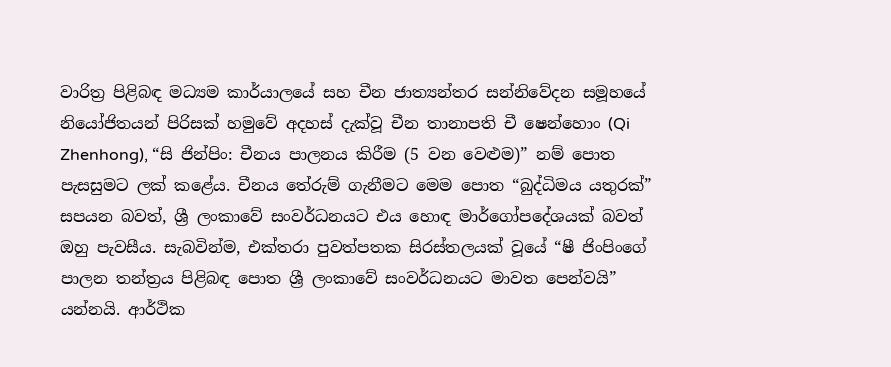වාරිත්‍ර පිළිබඳ මධ්‍යම කාර්යාලයේ සහ චීන ජාත්‍යන්තර සන්නිවේදන සමූහයේ නියෝජිතයන් පිරිසක් හමුවේ අදහස් දැක්වූ චීන තානාපති චී ෂෙන්හොං (Qi Zhenhong), “සි ජින්පිං: චීනය පාලනය කිරීම (5 වන වෙළුම)” නම් පොත පැසසුමට ලක් කළේය. චීනය තේරුම් ගැනීමට මෙම පොත “බුද්ධිමය යතුරක්” සපයන බවත්, ශ්‍රී ලංකාවේ සංවර්ධනයට එය හොඳ මාර්ගෝපදේශයක් බවත් ඔහු පැවසීය. සැබවින්ම, එක්තරා පුවත්පතක සිරස්තලයක් වූයේ “ෂී ජිංපිංගේ පාලන තන්ත්‍රය පිළිබඳ පොත ශ්‍රී ලංකාවේ සංවර්ධනයට මාවත පෙන්වයි” යන්නයි. ආර්ථික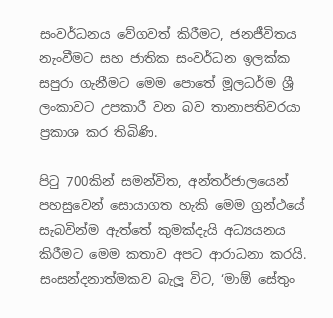සංවර්ධනය වේගවත් කිරීමට, ජනජීවිතය නැංවීමට සහ ජාතික සංවර්ධන ඉලක්ක සපුරා ගැනීමට මෙම පොතේ මූලධර්ම ශ්‍රී ලංකාවට උපකාරී වන බව තානාපතිවරයා ප්‍රකාශ කර තිබිණි.

පිටු 700කින් සමන්විත, අන්තර්ජාලයෙන් පහසුවෙන් සොයාගත හැකි මෙම ග්‍රන්ථයේ සැබවින්ම ඇත්තේ කුමක්දැයි අධ්‍යයනය කිරීමට මෙම කතාව අපට ආරාධනා කරයි. සංසන්දනාත්මකව බැලූ විට, ‘මාඕ සේතුං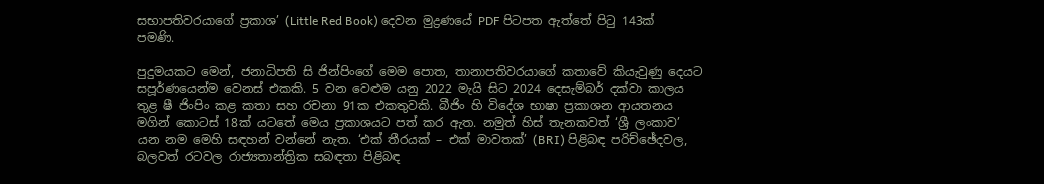සභාපතිවරයාගේ ප්‍රකාශ’ (Little Red Book) දෙවන මුද්‍රණයේ PDF පිටපත ඇත්තේ පිටු 143ක් පමණි.

පුදුමයකට මෙන්, ජනාධිපති සි ජින්පිංගේ මෙම පොත, තානාපතිවරයාගේ කතාවේ කියැවුණු දෙයට සපූර්ණයෙන්ම වෙනස් එකකි. 5 වන වෙළුම යනු 2022 මැයි සිට 2024 දෙසැම්බර් දක්වා කාලය තුළ ෂී ජිංපිං කළ කතා සහ රචනා 91ක එකතුවකි. බීජිං හි විදේශ භාෂා ප්‍රකාශන ආයතනය මගින් කොටස් 18ක් යටතේ මෙය ප්‍රකාශයට පත් කර ඇත. නමුත් හිස් තැනකවත් ‘ශ්‍රී ලංකාව’ යන නම මෙහි සඳහන් වන්නේ නැත. ‘එක් තීරයක් – එක් මාවතක්’ (BRI) පිළිබඳ පරිච්ඡේදවල, බලවත් රටවල රාජ්‍යතාන්ත්‍රික සබඳතා පිළිබඳ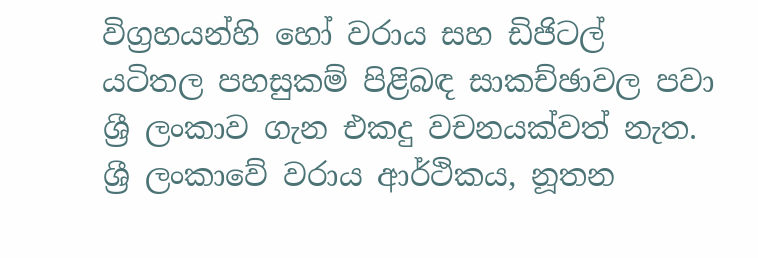විග්‍රහයන්හි හෝ වරාය සහ ඩිජිටල් යටිතල පහසුකම් පිළිබඳ සාකච්ඡාවල පවා ශ්‍රී ලංකාව ගැන එකදු වචනයක්වත් නැත. ශ්‍රී ලංකාවේ වරාය ආර්ථිකය, නූතන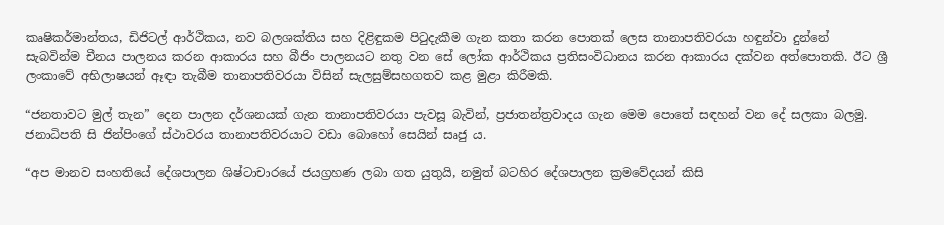කෘෂිකර්මාන්තය, ඩිජිටල් ආර්ථිකය, නව බලශක්තිය සහ දිළිඳුකම පිටුදැකීම ගැන කතා කරන පොතක් ලෙස තානාපතිවරයා හඳුන්වා දුන්නේ සැබවින්ම චීනය පාලනය කරන ආකාරය සහ බීජිං පාලනයට නතු වන සේ ලෝක ආර්ථිකය ප්‍රතිසංවිධානය කරන ආකාරය දක්වන අත්පොතකි. ඊට ශ්‍රී ලංකාවේ අභිලාෂයන් ඈඳා තැබීම තානාපතිවරයා විසින් සැලසුම්සහගතව කළ මුළා කිරීමකි.

“ජනතාවට මුල් තැන” දෙන පාලන දර්ශනයක් ගැන තානාපතිවරයා පැවසූ බැවින්, ප්‍රජාතන්ත්‍රවාදය ගැන මෙම පොතේ සඳහන් වන දේ සලකා බලමු. ජනාධිපති සි ජින්පිංගේ ස්ථාවරය තානාපතිවරයාට වඩා බොහෝ සෙයින් සෘජු ය.

“අප මානව සංහතියේ දේශපාලන ශිෂ්ටාචාරයේ ජයග්‍රහණ ලබා ගත යුතුයි, නමුත් බටහිර දේශපාලන ක්‍රමවේදයන් කිසි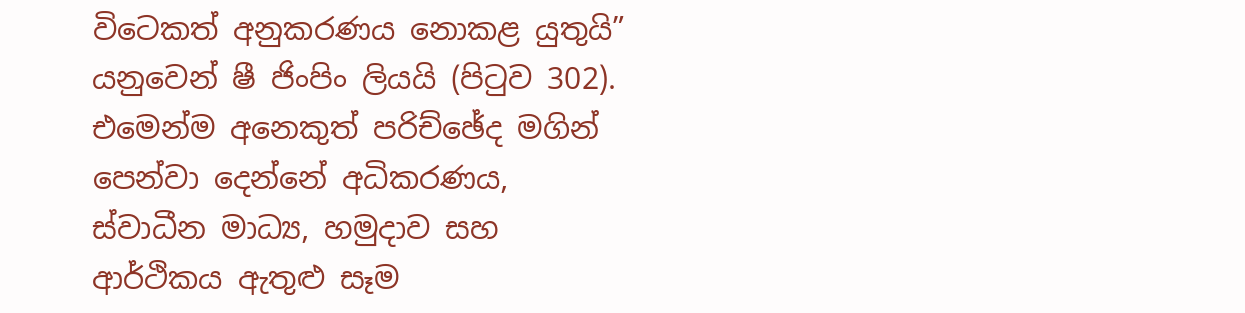විටෙකත් අනුකරණය නොකළ යුතුයි” යනුවෙන් ෂී ජිංපිං ලියයි (පිටුව 302). එමෙන්ම අනෙකුත් පරිච්ඡේද මගින් පෙන්වා දෙන්නේ අධිකරණය, ස්වාධීන මාධ්‍ය, හමුදාව සහ ආර්ථිකය ඇතුළු සෑම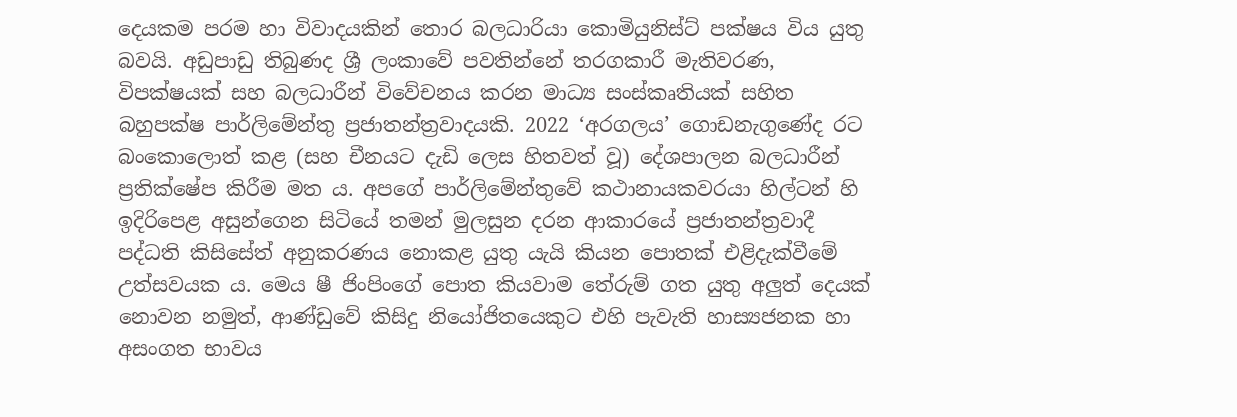දෙයකම පරම හා විවාදයකින් තොර බලධාරියා කොමියුනිස්ට් පක්ෂය විය යුතු බවයි. අඩුපාඩු තිබුණද ශ්‍රී ලංකාවේ පවතින්නේ තරගකාරී මැතිවරණ, විපක්ෂයක් සහ බලධාරීන් විවේචනය කරන මාධ්‍ය සංස්කෘතියක් සහිත බහුපක්ෂ පාර්ලිමේන්තු ප්‍රජාතන්ත්‍රවාදයකි. 2022 ‘අරගලය’ ගොඩනැගුණේද රට බංකොලොත් කළ (සහ චීනයට දැඩි ලෙස හිතවත් වූ) දේශපාලන බලධාරීන් ප්‍රතික්ෂේප කිරීම මත ය. අපගේ පාර්ලිමේන්තුවේ කථානායකවරයා හිල්ටන් හි ඉදිරිපෙළ අසුන්ගෙන සිටියේ තමන් මුලසුන දරන ආකාරයේ ප්‍රජාතන්ත්‍රවාදී පද්ධති කිසිසේත් අනුකරණය නොකළ යුතු යැයි කියන පොතක් එළිදැක්වීමේ උත්සවයක ය. මෙය ෂී ජිංපිංගේ පොත කියවාම තේරුම් ගත යුතු අලුත් දෙයක් නොවන නමුත්, ආණ්ඩුවේ කිසිදු නියෝජිතයෙකුට එහි පැවැති හාස්‍යජනක හා අසංගත භාවය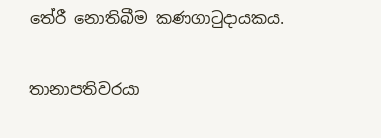තේරී නොතිබීම කණගාටුදායකය.

තානාපතිවරයා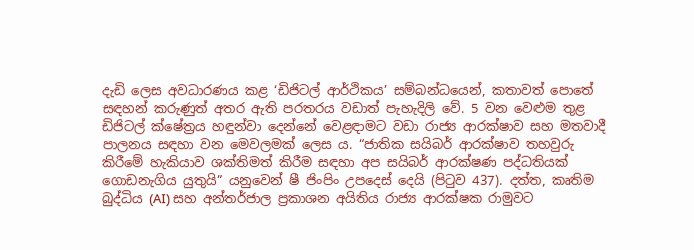දැඩි ලෙස අවධාරණය කළ ‘ඩිජිටල් ආර්ථිකය’ සම්බන්ධයෙන්, කතාවත් පොතේ සඳහන් කරුණුත් අතර ඇති පරතරය වඩාත් පැහැදිලි වේ. 5 වන වෙළුම තුළ ඩිජිටල් ක්ෂේත්‍රය හඳුන්වා දෙන්නේ වෙළඳාමට වඩා රාජ්‍ය ආරක්ෂාව සහ මතවාදී පාලනය සඳහා වන මෙවලමක් ලෙස ය. “ජාතික සයිබර් ආරක්ෂාව තහවුරු කිරීමේ හැකියාව ශක්තිමත් කිරීම සඳහා අප සයිබර් ආරක්ෂණ පද්ධතියක් ගොඩනැගිය යුතුයි” යනුවෙන් ෂී ජිංපිං උපදෙස් දෙයි (පිටුව 437). දත්ත, කෘතිම බුද්ධිය (AI) සහ අන්තර්ජාල ප්‍රකාශන අයිතිය රාජ්‍ය ආරක්ෂක රාමුවට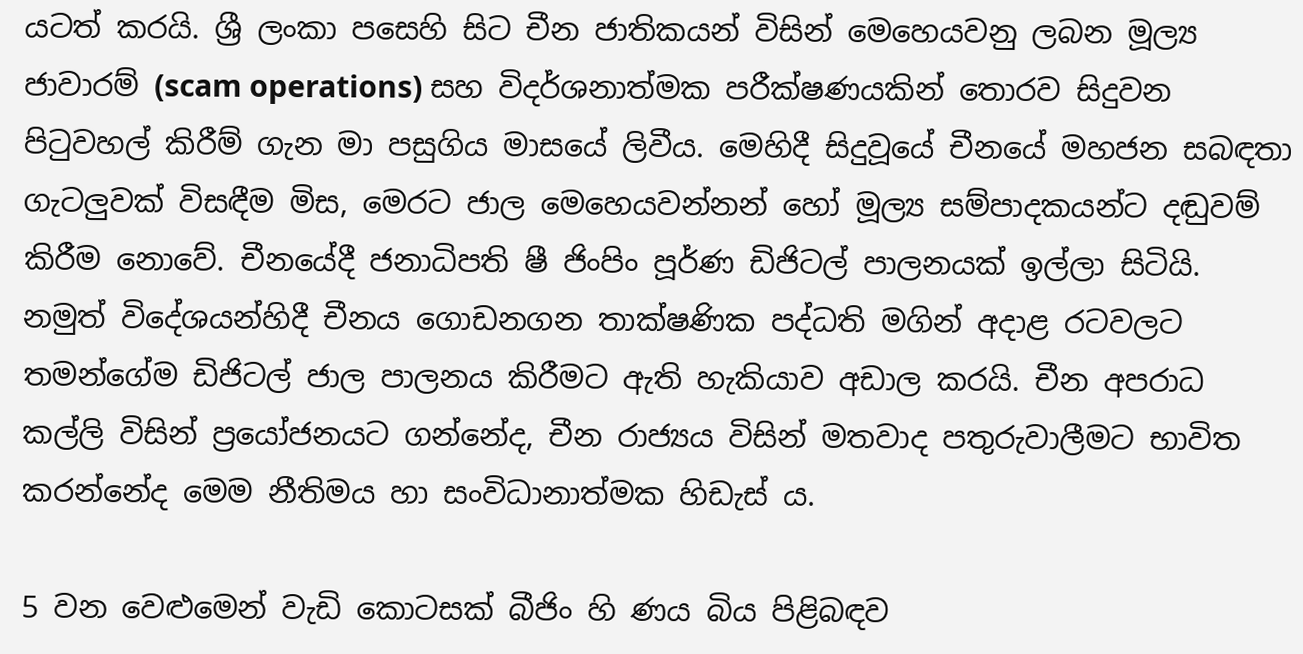යටත් කරයි. ශ්‍රී ලංකා පසෙහි සිට චීන ජාතිකයන් විසින් මෙහෙයවනු ලබන මූල්‍ය ජාවාරම් (scam operations) සහ විදර්ශනාත්මක පරීක්ෂණයකින් තොරව සිදුවන පිටුවහල් කිරීම් ගැන මා පසුගිය මාසයේ ලිවීය. මෙහිදී සිදුවූයේ චීනයේ මහජන සබඳතා ගැටලුවක් විසඳීම මිස, මෙරට ජාල මෙහෙයවන්නන් හෝ මූල්‍ය සම්පාදකයන්ට දඬුවම් කිරීම නොවේ. චීනයේදී ජනාධිපති ෂී ජිංපිං පූර්ණ ඩිජිටල් පාලනයක් ඉල්ලා සිටියි. නමුත් විදේශයන්හිදී චීනය ගොඩනගන තාක්ෂණික පද්ධති මගින් අදාළ රටවලට තමන්ගේම ඩිජිටල් ජාල පාලනය කිරීමට ඇති හැකියාව අඩාල කරයි. චීන අපරාධ කල්ලි විසින් ප්‍රයෝජනයට ගන්නේද, චීන රාජ්‍යය විසින් මතවාද පතුරුවාලීමට භාවිත කරන්නේද මෙම නීතිමය හා සංවිධානාත්මක හිඩැස් ය.

5 වන වෙළුමෙන් වැඩි කොටසක් බීජිං හි ණය බිය පිළිබඳව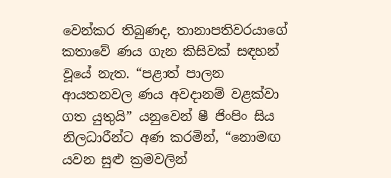වෙන්කර තිබුණද, තානාපතිවරයාගේ කතාවේ ණය ගැන කිසිවක් සඳහන් වූයේ නැත. “පළාත් පාලන ආයතනවල ණය අවදානම් වළක්වා ගත යුතුයි” යනුවෙන් ෂී ජිංපිං සිය නිලධාරීන්ට අණ කරමින්, “නොමඟ යවන සුළු ක්‍රමවලින්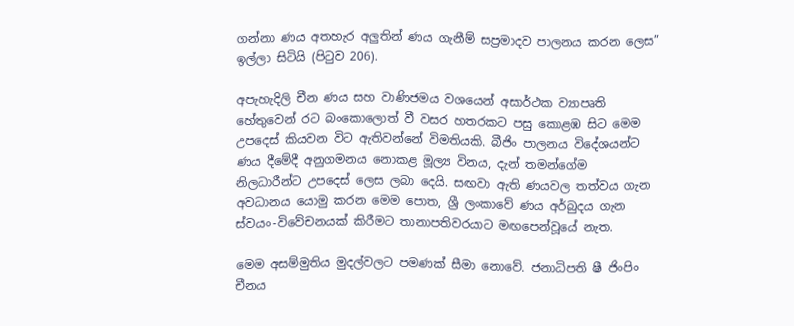ගන්නා ණය අතහැර අලුතින් ණය ගැනීම් සප්‍රමාදව පාලනය කරන ලෙස” ඉල්ලා සිටියි (පිටුව 206).

අපැහැදිලි චීන ණය සහ වාණිජමය වශයෙන් අසාර්ථක ව්‍යාපෘති හේතුවෙන් රට බංකොලොත් වී වසර හතරකට පසු කොළඹ සිට මෙම උපදෙස් කියවන විට ඇතිවන්නේ විමතියකි. බීජිං පාලනය විදේශයන්ට ණය දීමේදී අනුගමනය නොකළ මූල්‍ය විනය, දැන් තමන්ගේම නිලධාරීන්ට උපදෙස් ලෙස ලබා දෙයි. සඟවා ඇති ණයවල තත්වය ගැන අවධානය යොමු කරන මෙම පොත, ශ්‍රී ලංකාවේ ණය අර්බුදය ගැන ස්වයං-විවේචනයක් කිරීමට තානාපතිවරයාට මඟපෙන්වූයේ නැත.

මෙම අසම්මුතිය මුදල්වලට පමණක් සීමා නොවේ. ජනාධිපති ෂී ජිංපිං චීනය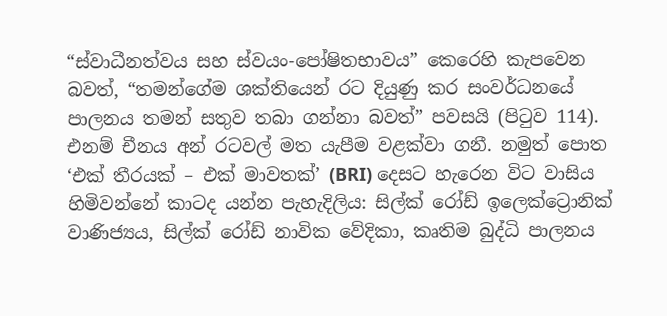“ස්වාධීනත්වය සහ ස්වයං-පෝෂිතභාවය” කෙරෙහි කැපවෙන බවත්, “තමන්ගේම ශක්තියෙන් රට දියුණු කර සංවර්ධනයේ පාලනය තමන් සතුව තබා ගන්නා බවත්” පවසයි (පිටුව 114). එනම් චීනය අන් රටවල් මත යැපීම වළක්වා ගනී. නමුත් පොත ‘එක් තීරයක් – එක් මාවතක්’ (BRI) දෙසට හැරෙන විට වාසිය හිමිවන්නේ කාටද යන්න පැහැදිලිය: සිල්ක් රෝඩ් ඉලෙක්ට්‍රොනික් වාණිජ්‍යය, සිල්ක් රෝඩ් නාවික වේදිකා, කෘතිම බුද්ධි පාලනය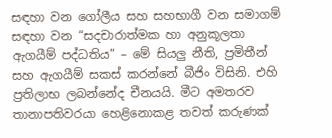සඳහා වන ගෝලීය සහ සහභාගී වන සමාගම් සඳහා වන “සදචාරාත්මක හා අනුකූලතා ඇගයීම් පද්ධතිය” – මේ සියලු නීති, ප්‍රමිතීන් සහ ඇගයීම් සකස් කරන්නේ බීජිං විසිනි. එහි ප්‍රතිලාභ ලබන්නේද චීනයයි. මීට අමතරව තානාපතිවරයා හෙළිනොකළ තවත් කරුණක්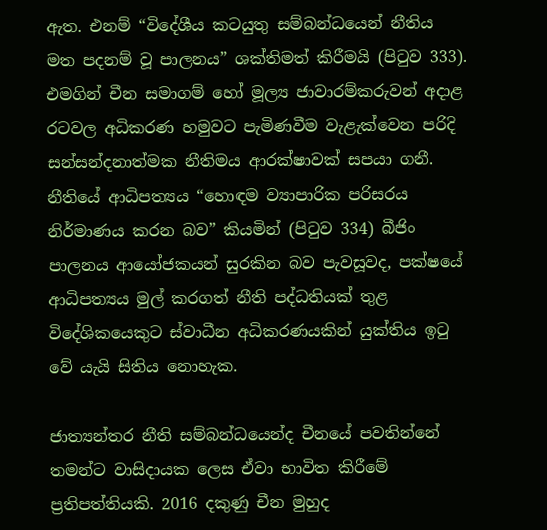ඇත. එනම් “විදේශීය කටයුතු සම්බන්ධයෙන් නීතිය මත පදනම් වූ පාලනය” ශක්තිමත් කිරීමයි (පිටුව 333). එමගින් චීන සමාගම් හෝ මූල්‍ය ජාවාරම්කරුවන් අදාළ රටවල අධිකරණ හමුවට පැමිණවීම වැළැක්වෙන පරිදි සන්සන්දනාත්මක නීතිමය ආරක්ෂාවක් සපයා ගනී. නීතියේ ආධිපත්‍යය “හොඳම ව්‍යාපාරික පරිසරය නිර්මාණය කරන බව” කියමින් (පිටුව 334) බීජිං පාලනය ආයෝජකයන් සුරකින බව පැවසූවද, පක්ෂයේ ආධිපත්‍යය මුල් කරගත් නීති පද්ධතියක් තුළ විදේශිකයෙකුට ස්වාධීන අධිකරණයකින් යුක්තිය ඉටු වේ යැයි සිතිය නොහැක.

ජාත්‍යන්තර නීති සම්බන්ධයෙන්ද චීනයේ පවතින්නේ තමන්ට වාසිදායක ලෙස ඒවා භාවිත කිරීමේ ප්‍රතිපත්තියකි. 2016 දකුණු චීන මුහුද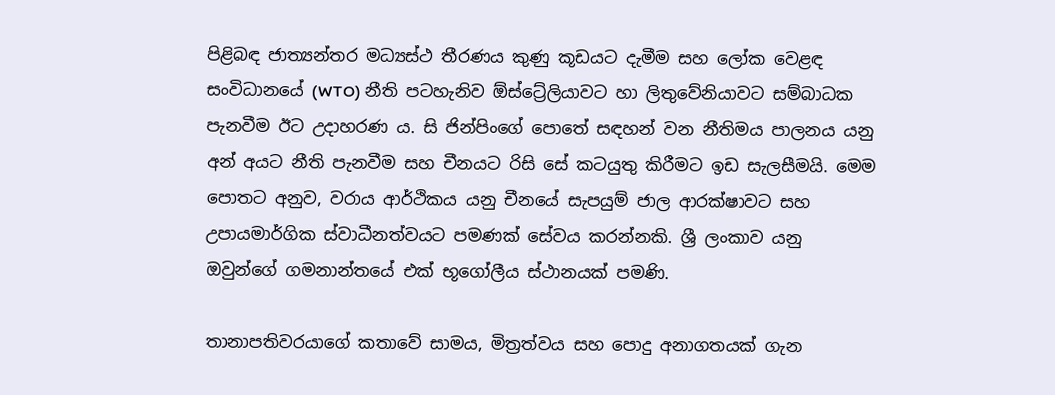පිළිබඳ ජාත්‍යන්තර මධ්‍යස්ථ තීරණය කුණු කූඩයට දැමීම සහ ලෝක වෙළඳ සංවිධානයේ (WTO) නීති පටහැනිව ඕස්ට්‍රේලියාවට හා ලිතුවේනියාවට සම්බාධක පැනවීම ඊට උදාහරණ ය. සි ජින්පිංගේ පොතේ සඳහන් වන නීතිමය පාලනය යනු අන් අයට නීති පැනවීම සහ චීනයට රිසි සේ කටයුතු කිරීමට ඉඩ සැලසීමයි. මෙම පොතට අනුව, වරාය ආර්ථිකය යනු චීනයේ සැපයුම් ජාල ආරක්ෂාවට සහ උපායමාර්ගික ස්වාධීනත්වයට පමණක් සේවය කරන්නකි. ශ්‍රී ලංකාව යනු ඔවුන්ගේ ගමනාන්තයේ එක් භූගෝලීය ස්ථානයක් පමණි.

තානාපතිවරයාගේ කතාවේ සාමය, මිත්‍රත්වය සහ පොදු අනාගතයක් ගැන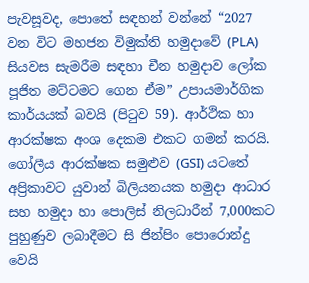පැවසූවද, පොතේ සඳහන් වන්නේ “2027 වන විට මහජන විමුක්ති හමුදාවේ (PLA) සියවස සැමරීම සඳහා චීන හමුදාව ලෝක පූජිත මට්ටමට ගෙන ඒම” උපායමාර්ගික කාර්යයක් බවයි (පිටුව 59). ආර්ථික හා ආරක්ෂක අංශ දෙකම එකට ගමන් කරයි. ගෝලීය ආරක්ෂක සමුළුව (GSI) යටතේ අප්‍රිකාවට යුවාන් බිලියනයක හමුදා ආධාර සහ හමුදා හා පොලිස් නිලධාරීන් 7,000කට පුහුණුව ලබාදීමට සි ජින්පිං පොරොන්දු වෙයි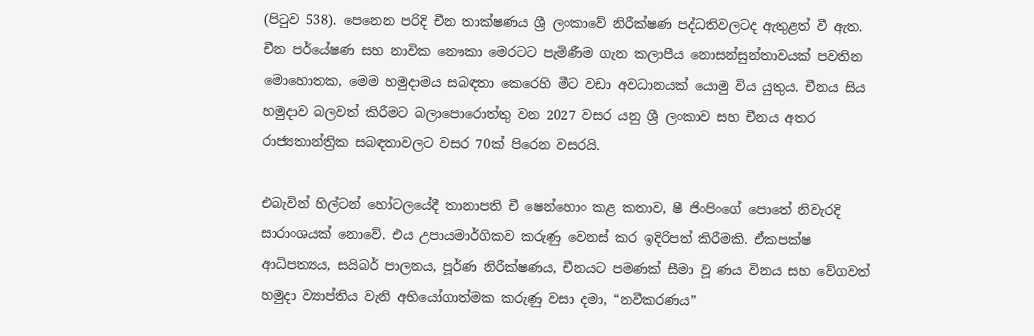(පිටුව 538). පෙනෙන පරිදි චීන තාක්ෂණය ශ්‍රී ලංකාවේ නිරීක්ෂණ පද්ධතිවලටද ඇතුළත් වී ඇත. චීන පර්යේෂණ සහ නාවික නෞකා මෙරටට පැමිණීම ගැන කලාපීය නොසන්සුන්තාවයක් පවතින මොහොතක, මෙම හමුදාමය සබඳතා කෙරෙහි මීට වඩා අවධානයක් යොමු විය යුතුය. චීනය සිය හමුදාව බලවත් කිරීමට බලාපොරොත්තු වන 2027 වසර යනු ශ්‍රී ලංකාව සහ චීනය අතර රාජ්‍යතාන්ත්‍රික සබඳතාවලට වසර 70ක් පිරෙන වසරයි.

එබැවින් හිල්ටන් හෝටලයේදී තානාපති චී ෂෙන්හොං කළ කතාව, ෂී ජිංපිංගේ පොතේ නිවැරදි සාරාංශයක් නොවේ. එය උපායමාර්ගිකව කරුණු වෙනස් කර ඉදිරිපත් කිරීමකි. ඒකපක්ෂ ආධිපත්‍යය, සයිබර් පාලනය, පූර්ණ නිරීක්ෂණය, චීනයට පමණක් සීමා වූ ණය විනය සහ වේගවත් හමුදා ව්‍යාප්තිය වැනි අභියෝගාත්මක කරුණු වසා දමා, “නවීකරණය”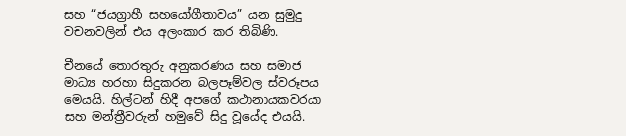සහ “ජයග්‍රාහී සහයෝගීතාවය” යන සුමුදු වචනවලින් එය අලංකාර කර තිබිණි.

චීනයේ තොරතුරු අනුකරණය සහ සමාජ මාධ්‍ය හරහා සිදුකරන බලපෑම්වල ස්වරූපය මෙයයි. හිල්ටන් හිදී අපගේ කථානායකවරයා සහ මන්ත්‍රීවරුන් හමුවේ සිදු වූයේද එයයි.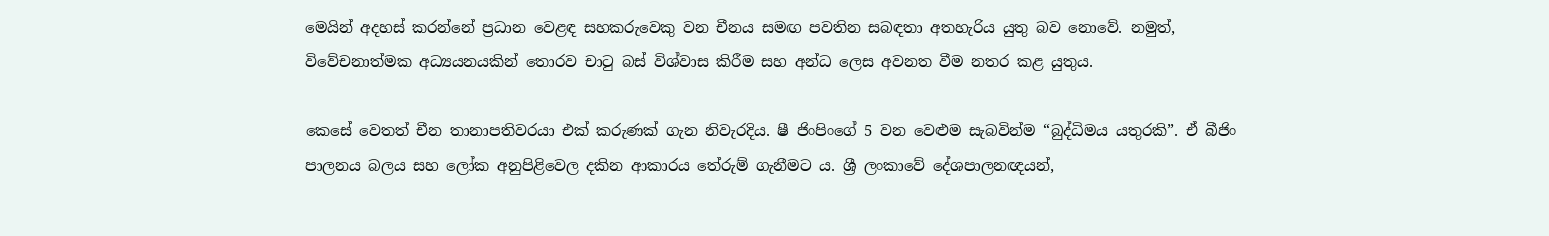මෙයින් අදහස් කරන්නේ ප්‍රධාන වෙළඳ සහකරුවෙකු වන චීනය සමඟ පවතින සබඳතා අතහැරිය යුතු බව නොවේ. නමුත්, විවේචනාත්මක අධ්‍යයනයකින් තොරව චාටු බස් විශ්වාස කිරීම සහ අන්ධ ලෙස අවනත වීම නතර කළ යුතුය.

කෙසේ වෙතත් චීන තානාපතිවරයා එක් කරුණක් ගැන නිවැරදිය. ෂී ජිංපිංගේ 5 වන වෙළුම සැබවින්ම “බුද්ධිමය යතුරකි”. ඒ බීජිං පාලනය බලය සහ ලෝක අනුපිළිවෙල දකින ආකාරය තේරුම් ගැනීමට ය. ශ්‍රී ලංකාවේ දේශපාලනඥයන්,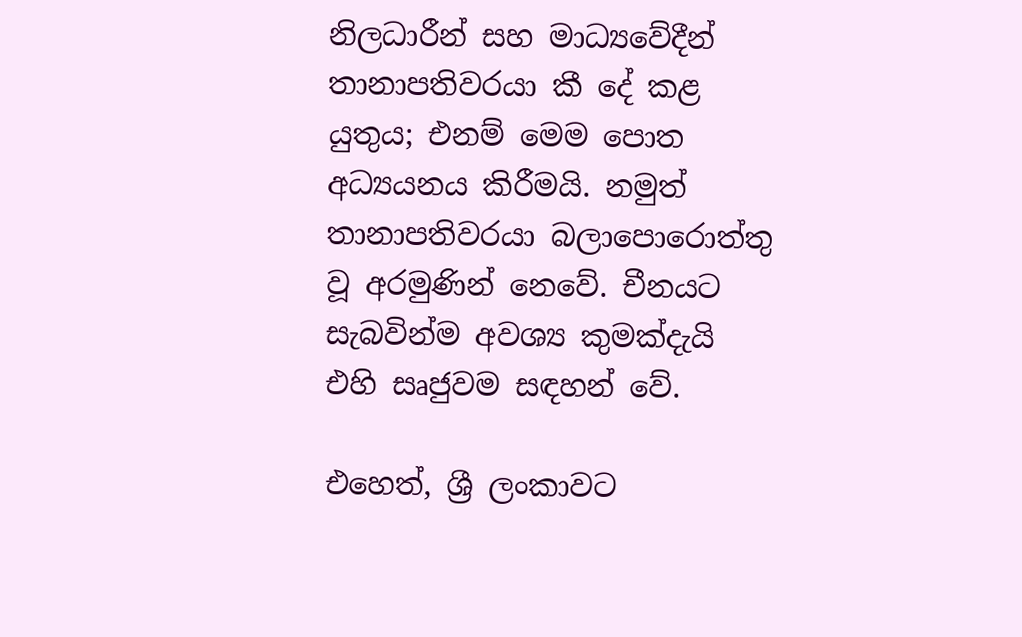නිලධාරීන් සහ මාධ්‍යවේදීන් තානාපතිවරයා කී දේ කළ යුතුය; එනම් මෙම පොත අධ්‍යයනය කිරීමයි. නමුත් තානාපතිවරයා බලාපොරොත්තු වූ අරමුණින් නෙවේ. චීනයට සැබවින්ම අවශ්‍ය කුමක්දැයි එහි සෘජුවම සඳහන් වේ.

එහෙත්, ශ්‍රී ලංකාවට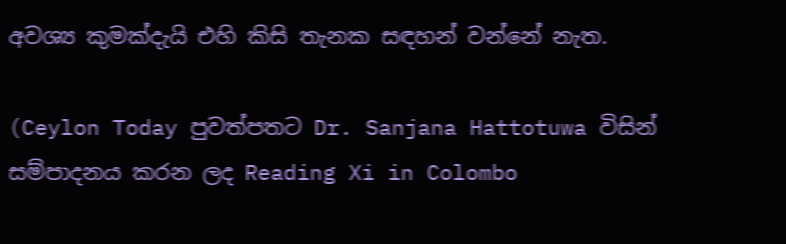අවශ්‍ය කුමක්දැයි එහි කිසි තැනක සඳහන් වන්නේ නැත.

(Ceylon Today පුවත්පතට Dr. Sanjana Hattotuwa විසින් සම්පාදනය කරන ලද Reading Xi in Colombo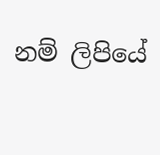නම් ලිපියේ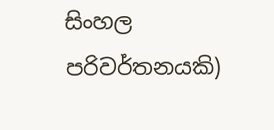සිංහල පරිවර්තනයකි)